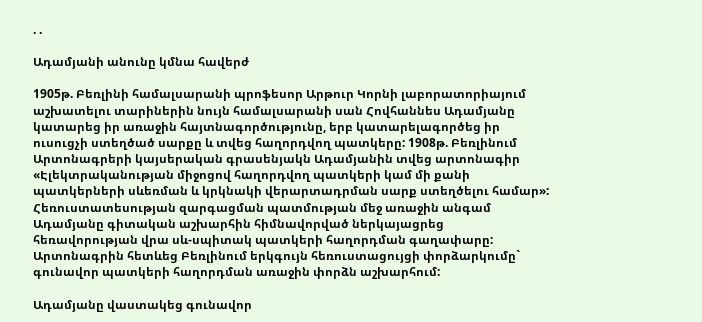. .

Ադամյանի անունը կմնա հավերժ

1905թ. Բեռլինի համալսարանի պրոֆեսոր Արթուր Կորնի լաբորատորիայում աշխատելու տարիներին նույն համալսարանի սան Հովհաննես Ադամյանը կատարեց իր առաջին հայտնագործությունը, երբ կատարելագործեց իր ուսուցչի ստեղծած սարքը և տվեց հաղորդվող պատկերը: 1908թ. Բեռլինում Արտոնագրերի կայսերական գրասենյակն Ադամյանին տվեց արտոնագիր «Էլեկտրականության միջոցով հաղորդվող պատկերի կամ մի քանի պատկերների սևեռման և կրկնակի վերարտադրման սարք ստեղծելու համար»: Հեռուստատեսության զարգացման պատմության մեջ առաջին անգամ Ադամյանը գիտական աշխարհին հիմնավորված ներկայացրեց հեռավորության վրա սև-սպիտակ պատկերի հաղորդման գաղափարը: Արտոնագրին հետևեց Բեռլինում երկգույն հեռուստացույցի փորձարկումը` գունավոր պատկերի հաղորդման առաջին փորձն աշխարհում:

Ադամյանը վաստակեց գունավոր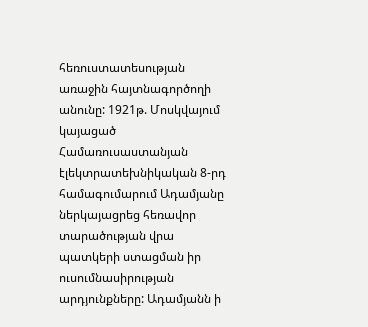հեռուստատեսության առաջին հայտնագործողի անունը: 1921թ. Մոսկվայում կայացած Համառուսաստանյան էլեկտրատեխնիկական 8-րդ համագումարում Ադամյանը ներկայացրեց հեռավոր տարածության վրա պատկերի ստացման իր ուսումնասիրության արդյունքները: Ադամյանն ի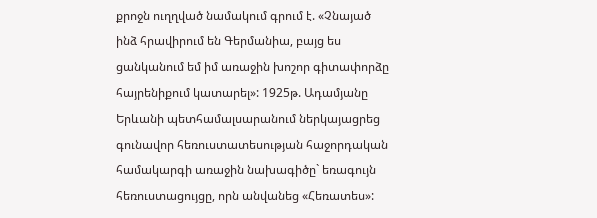քրոջն ուղղված նամակում գրում է. «Չնայած ինձ հրավիրում են Գերմանիա, բայց ես ցանկանում եմ իմ առաջին խոշոր գիտափորձը հայրենիքում կատարել»: 1925թ. Ադամյանը Երևանի պետհամալսարանում ներկայացրեց գունավոր հեռուստատեսության հաջորդական համակարգի առաջին նախագիծը` եռագույն հեռուստացույցը, որն անվանեց «Հեռատես»: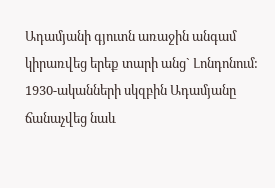Ադամյանի գյուտն առաջին անգամ կիրառվեց երեք տարի անց` Լոնդոնում: 1930-ականների սկզբին Ադամյանը ճանաչվեց նաև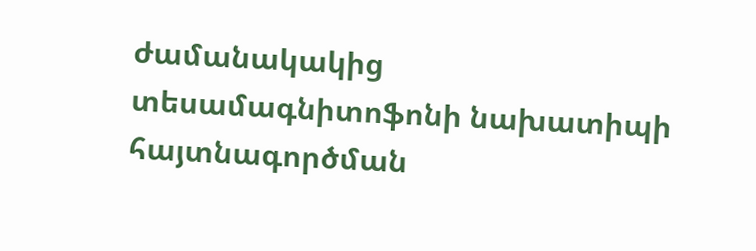ժամանակակից տեսամագնիտոֆոնի նախատիպի հայտնագործման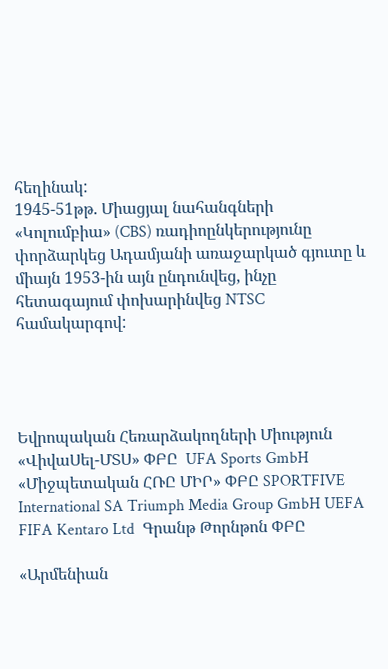հեղինակ:
1945-51թթ. Միացյալ նահանգների «Կոլումբիա» (CBS) ռադիոընկերությունը փորձարկեց Ադամյանի առաջարկած գյուտը և միայն 1953-ին այն ընդունվեց, ինչը հետագայում փոխարինվեց NTSC համակարգով:




Եվրոպական Հեռարձակողների Միություն «ՎիվաՍել-ՄՏՍ» ՓԲԸ  UFA Sports GmbH «Միջպետական ՀՌԸ ՄԻՐ» ՓԲԸ SPORTFIVE International SA Triumph Media Group GmbH UEFA  FIFA Kentaro Ltd  Գրանթ Թորնթոն ՓԲԸ

«Արմենիան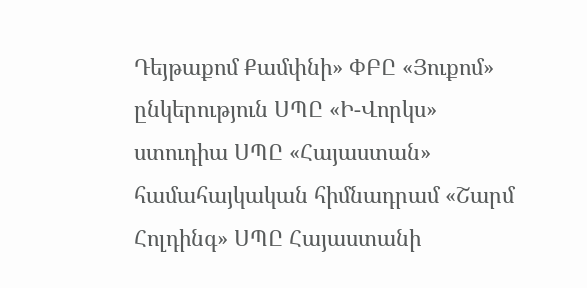Դեյթաքոմ Քամփնի» ՓԲԸ «Յուքոմ» ընկերություն ՍՊԸ «Ի-Վորկս» ստուդիա ՍՊԸ «Հայաստան» համահայկական հիմնադրամ «Շարմ Հոլդինգ» ՍՊԸ Հայաստանի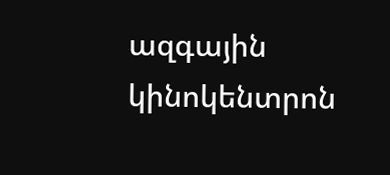ազգային կինոկենտրոն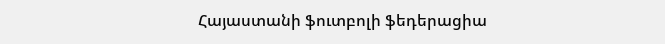Հայաստանի ֆուտբոլի ֆեդերացիա